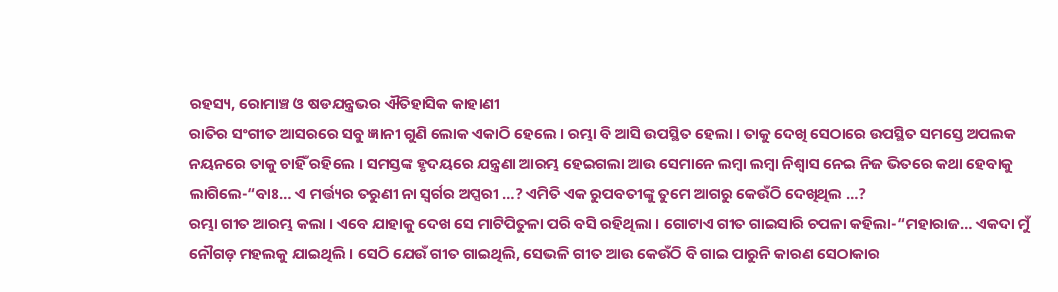ରହସ୍ୟ, ରୋମାଞ୍ଚ ଓ ଷଡଯନ୍ତ୍ରଭର ଐତିହାସିକ କାହାଣୀ
ରାତିର ସଂଗୀତ ଆସରରେ ସବୁ ଜ୍ଞାନୀ ଗୁଣି ଲୋକ ଏକାଠି ହେଲେ । ରମ୍ଭା ବି ଆସି ଉପସ୍ଥିତ ହେଲା । ତାକୁ ଦେଖି ସେଠାରେ ଉପସ୍ଥିତ ସମସ୍ତେ ଅପଲକ ନୟନରେ ତାକୁ ଚାହିଁ ରହିଲେ । ସମସ୍ତଙ୍କ ହୃଦୟରେ ଯନ୍ତ୍ରଣା ଆରମ୍ଭ ହେଇଗଲା ଆଉ ସେମାନେ ଲମ୍ବା ଲମ୍ବା ନିଶ୍ୱାସ ନେଇ ନିଜ ଭିତରେ କଥା ହେବାକୁ ଲାଗିଲେ-“ବାଃ… ଏ ମର୍ତ୍ତ୍ୟର ତରୁଣୀ ନା ସ୍ୱର୍ଗର ଅପ୍ସରୀ …? ଏମିତି ଏକ ରୁପବତୀଙ୍କୁ ତୁମେ ଆଗରୁ କେଉଁଠି ଦେଖିଥିଲ …?
ରମ୍ଭା ଗୀତ ଆରମ୍ଭ କଲା । ଏବେ ଯାହାକୁ ଦେଖ ସେ ମାଟିପିତୁଳା ପରି ବସି ରହିଥିଲା । ଗୋଟାଏ ଗୀତ ଗାଇସାରି ଚପଳା କହିଲା-“ମହାରାଜ… ଏକଦା ମୁଁ ନୌଗଡ଼ ମହଲକୁ ଯାଇଥିଲି । ସେଠି ଯେଉଁ ଗୀତ ଗାଇଥିଲି, ସେଭଳି ଗୀତ ଆଉ କେଉଁଠି ବି ଗାଇ ପାରୁନି କାରଣ ସେଠାକାର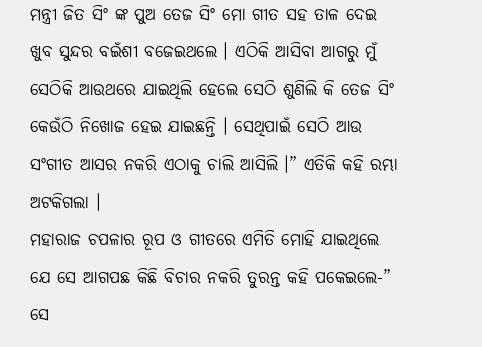ମନ୍ତ୍ରୀ ଜିତ ସିଂ ଙ୍କ ପୁଅ ତେଜ ସିଂ ମୋ ଗୀତ ସହ ତାଳ ଦେଇ ଖୁବ ସୁନ୍ଦର ବଇଁଶୀ ବଜେଇଥଲେ । ଏଠିକି ଆସିବା ଆଗରୁ ମୁଁ ସେଠିକି ଆଉଥରେ ଯାଇଥିଲି ହେଲେ ସେଠି ଶୁଣିଲି କି ତେଜ ସିଂ କେଉଁଠି ନିଖୋଜ ହେଇ ଯାଇଛନ୍ତି । ସେଥିପାଇଁ ସେଠି ଆଉ ସଂଗୀତ ଆସର ନକରି ଏଠାକୁ ଚାଲି ଆସିଲି ।” ଏତିକି କହି ରମ୍ଭା ଅଟକିଗଲା ।
ମହାରାଜ ଚପଳାର ରୂପ ଓ ଗୀତରେ ଏମିତି ମୋହି ଯାଇଥିଲେ ଯେ ସେ ଆଗପଛ କିଛି ବିଚାର ନକରି ତୁରନ୍ତ କହି ପକେଇଲେ-” ସେ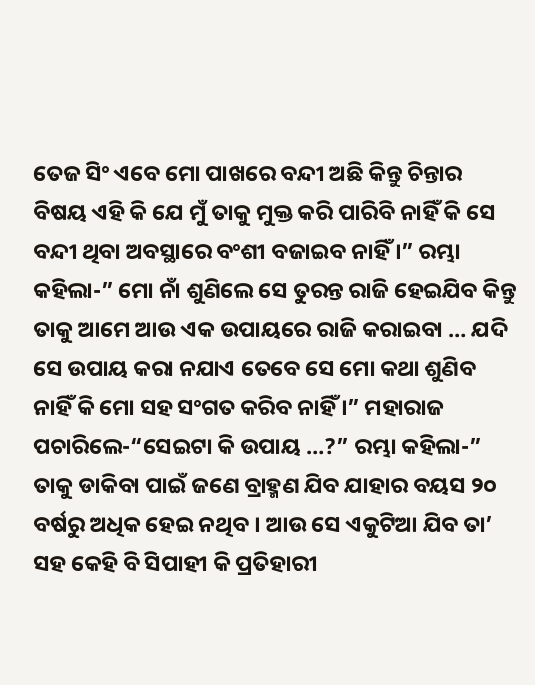ତେଜ ସିଂ ଏବେ ମୋ ପାଖରେ ବନ୍ଦୀ ଅଛି କିନ୍ତୁ ଚିନ୍ତାର ବିଷୟ ଏହି କି ଯେ ମୁଁ ତାକୁ ମୁକ୍ତ କରି ପାରିବି ନାହିଁ କି ସେ ବନ୍ଦୀ ଥିବା ଅବସ୍ଥାରେ ବଂଶୀ ବଜାଇବ ନାହିଁ ।” ରମ୍ଭା କହିଲା-” ମୋ ନାଁ ଶୁଣିଲେ ସେ ତୁରନ୍ତ ରାଜି ହେଇଯିବ କିନ୍ତୁ ତାକୁ ଆମେ ଆଉ ଏକ ଉପାୟରେ ରାଜି କରାଇବା … ଯଦି ସେ ଉପାୟ କରା ନଯାଏ ତେବେ ସେ ମୋ କଥା ଶୁଣିବ ନାହିଁ କି ମୋ ସହ ସଂଗତ କରିବ ନାହିଁ ।” ମହାରାଜ ପଚାରିଲେ-“ସେଇଟା କି ଉପାୟ …?” ରମ୍ଭା କହିଲା-” ତାକୁ ଡାକିବା ପାଇଁ ଜଣେ ବ୍ରାହ୍ମଣ ଯିବ ଯାହାର ବୟସ ୨୦ ବର୍ଷରୁ ଅଧିକ ହେଇ ନଥିବ । ଆଉ ସେ ଏକୁଟିଆ ଯିବ ତା’ ସହ କେହି ବି ସିପାହୀ କି ପ୍ରତିହାରୀ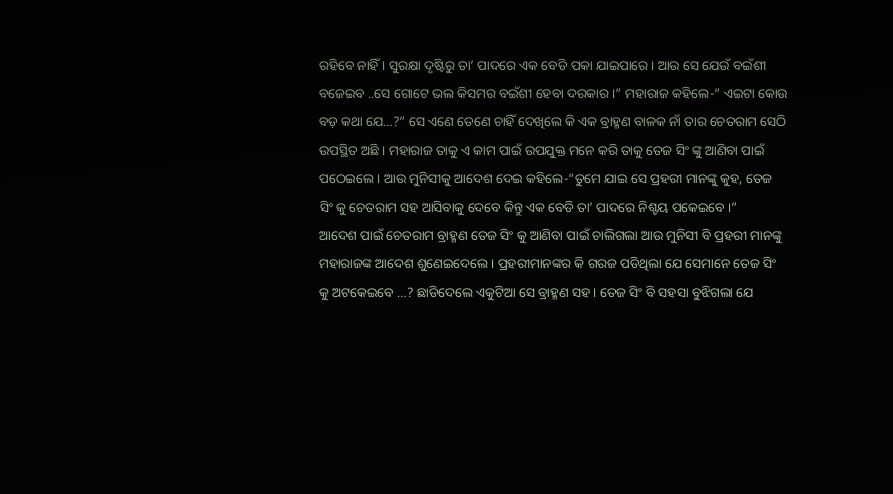ରହିବେ ନାହିଁ । ସୁରକ୍ଷା ଦୃଷ୍ଟିରୁ ତା’ ପାଦରେ ଏକ ବେଡି ପକା ଯାଇପାରେ । ଆଉ ସେ ଯେଉଁ ବଇଁଶୀ ବଜେଇବ ..ସେ ଗୋଟେ ଭଲ କିସମର ବଇଁଶୀ ହେବା ଦରକାର ।” ମହାରାଜ କହିଲେ-” ଏଇଟା କୋଉ ବଡ଼ କଥା ଯେ…?” ସେ ଏଣେ ତେଣେ ଚାହିଁ ଦେଖିଲେ କି ଏକ ବ୍ରାହ୍ମଣ ବାଳକ ନାଁ ତାର ଚେତରାମ ସେଠି ଉପସ୍ଥିତ ଅଛି । ମହାରାଜ ତାକୁ ଏ କାମ ପାଇଁ ଉପଯୁକ୍ତ ମନେ କରି ତାକୁ ତେଜ ସିଂ ଙ୍କୁ ଆଣିବା ପାଇଁ ପଠେଇଲେ । ଆଉ ମୁନିସୀକୁ ଆଦେଶ ଦେଇ କହିଲେ-“ତୁମେ ଯାଇ ସେ ପ୍ରହରୀ ମାନଙ୍କୁ କୁହ, ତେଜ ସିଂ କୁ ଚେତରାମ ସହ ଆସିବାକୁ ଦେବେ କିନ୍ତୁ ଏକ ବେଡି ତା’ ପାଦରେ ନିଶ୍ଚୟ ପକେଇବେ ।”
ଆଦେଶ ପାଇଁ ଚେତରାମ ବ୍ରାହ୍ମଣ ତେଜ ସିଂ କୁ ଆଣିବା ପାଇଁ ଚାଲିଗଲା ଆଉ ମୁନିସୀ ବି ପ୍ରହରୀ ମାନଙ୍କୁ ମହାରାଜଙ୍କ ଆଦେଶ ଶୁଣେଇଦେଲେ । ପ୍ରହରୀମାନଙ୍କର କି ଗରଜ ପଡିଥିଲା ଯେ ସେମାନେ ତେଜ ସିଂ କୁ ଅଟକେଇବେ …? ଛାଡିଦେଲେ ଏକୁଟିଆ ସେ ବ୍ରାହ୍ମଣ ସହ । ତେଜ ସିଂ ବି ସହସା ବୁଝିଗଲା ଯେ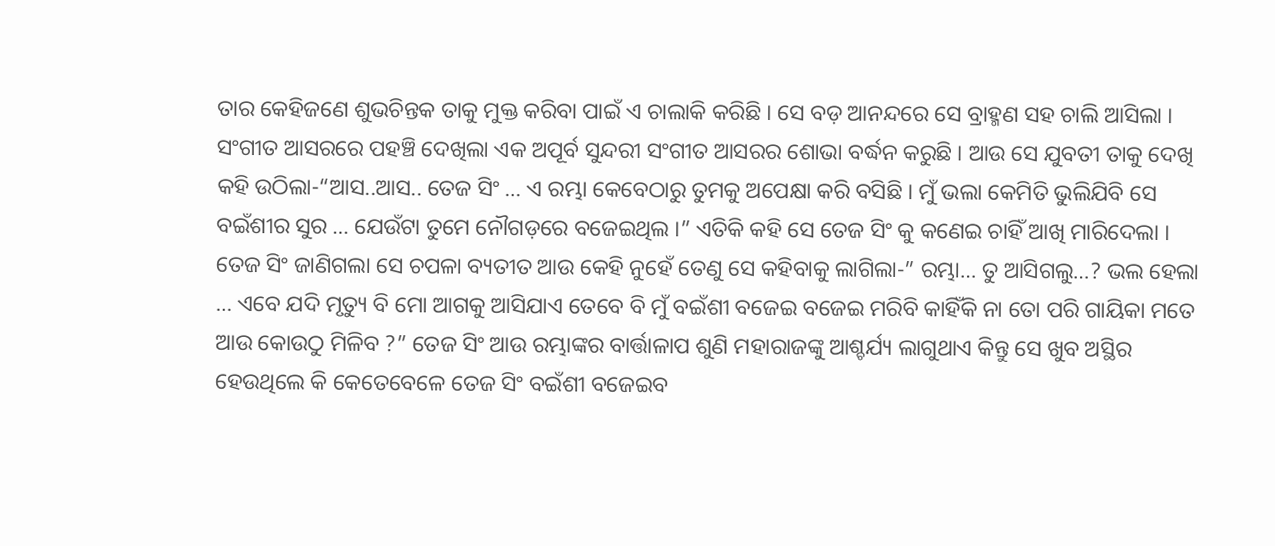ତାର କେହିଜଣେ ଶୁଭଚିନ୍ତକ ତାକୁ ମୁକ୍ତ କରିବା ପାଇଁ ଏ ଚାଲାକି କରିଛି । ସେ ବଡ଼ ଆନନ୍ଦରେ ସେ ବ୍ରାହ୍ମଣ ସହ ଚାଲି ଆସିଲା । ସଂଗୀତ ଆସରରେ ପହଞ୍ଚି ଦେଖିଲା ଏକ ଅପୂର୍ବ ସୁନ୍ଦରୀ ସଂଗୀତ ଆସରର ଶୋଭା ବର୍ଦ୍ଧନ କରୁଛି । ଆଉ ସେ ଯୁବତୀ ତାକୁ ଦେଖି କହି ଉଠିଲା-“ଆସ..ଆସ.. ତେଜ ସିଂ … ଏ ରମ୍ଭା କେବେଠାରୁ ତୁମକୁ ଅପେକ୍ଷା କରି ବସିଛି । ମୁଁ ଭଲା କେମିତି ଭୁଲିଯିବି ସେ ବଇଁଶୀର ସୁର … ଯେଉଁଟା ତୁମେ ନୌଗଡ଼ରେ ବଜେଇଥିଲ ।” ଏତିକି କହି ସେ ତେଜ ସିଂ କୁ କଣେଇ ଚାହିଁ ଆଖି ମାରିଦେଲା । ତେଜ ସିଂ ଜାଣିଗଲା ସେ ଚପଳା ବ୍ୟତୀତ ଆଉ କେହି ନୁହେଁ ତେଣୁ ସେ କହିବାକୁ ଲାଗିଲା-” ରମ୍ଭା… ତୁ ଆସିଗଲୁ…? ଭଲ ହେଲା … ଏବେ ଯଦି ମୃତ୍ୟୁ ବି ମୋ ଆଗକୁ ଆସିଯାଏ ତେବେ ବି ମୁଁ ବଇଁଶୀ ବଜେଇ ବଜେଇ ମରିବି କାହିଁକି ନା ତୋ ପରି ଗାୟିକା ମତେ ଆଉ କୋଉଠୁ ମିଳିବ ?” ତେଜ ସିଂ ଆଉ ରମ୍ଭାଙ୍କର ବାର୍ତ୍ତାଳାପ ଶୁଣି ମହାରାଜଙ୍କୁ ଆଶ୍ଚର୍ଯ୍ୟ ଲାଗୁଥାଏ କିନ୍ତୁ ସେ ଖୁବ ଅସ୍ଥିର ହେଉଥିଲେ କି କେତେବେଳେ ତେଜ ସିଂ ବଇଁଶୀ ବଜେଇବ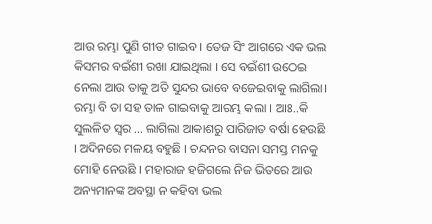ଆଉ ରମ୍ଭା ପୁଣି ଗୀତ ଗାଇବ । ତେଜ ସିଂ ଆଗରେ ଏକ ଭଲ କିସମର ବଇଁଶୀ ରଖା ଯାଇଥିଲା । ସେ ବଇଁଶୀ ଉଠେଇ ନେଲା ଆଉ ତାକୁ ଅତି ସୁନ୍ଦର ଭାବେ ବଜେଇବାକୁ ଲାଗିଲା। ରମ୍ଭା ବି ତା ସହ ତାଳ ଗାଇବାକୁ ଆରମ୍ଭ କଲା । ଆଃ..କି ସୁଲଳିତ ସ୍ୱର … ଲାଗିଲା ଆକାଶରୁ ପାରିଜାତ ବର୍ଷା ହେଉଛି । ଅଦିନରେ ମଳୟ ବହୁଛି । ଚନ୍ଦନର ବାସନା ସମସ୍ତ ମନକୁ ମୋହି ନେଉଛି । ମହାରାଜ ହଜିଗଲେ ନିଜ ଭିତରେ ଆଉ ଅନ୍ୟମାନଙ୍କ ଅବସ୍ଥା ନ କହିବା ଭଲ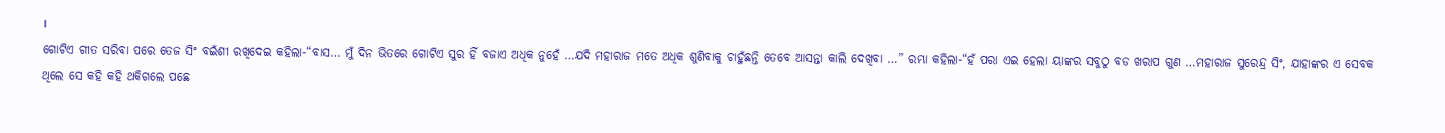।
ଗୋଟିଏ ଗୀତ ସରିବା ପରେ ତେଜ ସିଂ ବଇଁଶୀ ରଖିଦେଇ କହିଲା-“ବାସ… ମୁଁ ଦିନ ଭିତରେ ଗୋଟିଏ ସୁର ହିଁ ବଜାଏ ଅଧିକ ନୁହେଁ …ଯଦି ମହାରାଜ ମତେ ଅଧିକ ଶୁଣିବାକୁ ଚାହୁଁଛନ୍ତି ତେବେ ଆସନ୍ତା କାଲି ଦେଖିବା …” ରମ୍ଭା କହିଲା-“ହଁ ପରା ଏଇ ହେଲା ୟାଙ୍କର ସବୁଠୁ ବଡ ଖରାପ ଗୁଣ …ମହାରାଜ ସୁରେନ୍ଦ୍ର ସିଂ, ଯାହାଙ୍କର ଏ ସେବକ ଥିଲେ ସେ କହି କହି ଥକିଗଲେ ପଛେ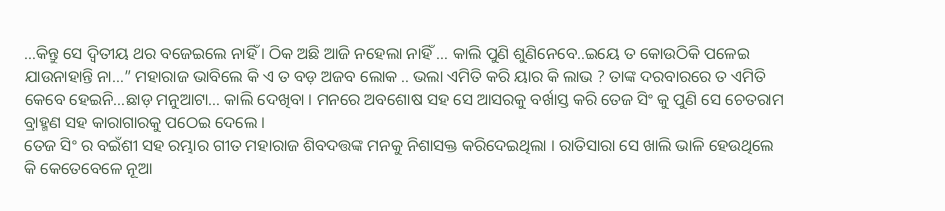…କିନ୍ତୁ ସେ ଦ୍ୱିତୀୟ ଥର ବଜେଇଲେ ନାହିଁ । ଠିକ ଅଛି ଆଜି ନହେଲା ନାହିଁ … କାଲି ପୁଣି ଶୁଣିନେବେ..ଇୟେ ତ କୋଉଠିକି ପଳେଇ ଯାଉନାହାନ୍ତି ନା…” ମହାରାଜ ଭାବିଲେ କି ଏ ତ ବଡ଼ ଅଜବ ଲୋକ .. ଭଲା ଏମିତି କରି ୟାର କି ଲାଭ ? ତାଙ୍କ ଦରବାରରେ ତ ଏମିତି କେବେ ହେଇନି…ଛାଡ଼ ମନୁଆଟା… କାଲି ଦେଖିବା । ମନରେ ଅବଶୋଷ ସହ ସେ ଆସରକୁ ବର୍ଖାସ୍ତ କରି ତେଜ ସିଂ କୁ ପୁଣି ସେ ଚେତରାମ ବ୍ରାହ୍ମଣ ସହ କାରାଗାରକୁ ପଠେଇ ଦେଲେ ।
ତେଜ ସିଂ ର ବଇଁଶୀ ସହ ରମ୍ଭାର ଗୀତ ମହାରାଜ ଶିବଦତ୍ତଙ୍କ ମନକୁ ନିଶାସକ୍ତ କରିଦେଇଥିଲା । ରାତିସାରା ସେ ଖାଲି ଭାଳି ହେଉଥିଲେ କି କେତେବେଳେ ନୂଆ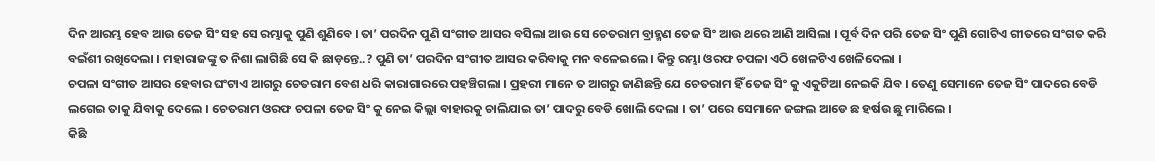ଦିନ ଆରମ୍ଭ ହେବ ଆଉ ତେଜ ସିଂ ସହ ସେ ରମ୍ଭାକୁ ପୁଣି ଶୁଣିବେ । ତା’ ପରଦିନ ପୁଣି ସଂଗୀତ ଆସର ବସିଲା ଆଉ ସେ ଚେତରାମ ବ୍ରାହ୍ମଣ ତେଜ ସିଂ ଆଉ ଥରେ ଆଣି ଆସିଲା । ପୂର୍ବ ଦିନ ପରି ତେଜ ସିଂ ପୁଣି ଗୋଟିଏ ଗୀତରେ ସଂଗତ କରି ବଇଁଶୀ ରଖିଦେଲା । ମହାରାଜଙ୍କୁ ତ ନିଶା ଲାଗିଛି ସେ କି ଛାଡ଼ନ୍ତେ..? ପୁଣି ତା’ ପରଦିନ ସଂଗୀତ ଆସର କରିବାକୁ ମନ ବଳେଇଲେ । କିନ୍ତୁ ରମ୍ଭା ଓରଫ ଚପଳା ଏଠି ଖେଳଟିଏ ଖେଳିଦେଲା ।
ଚପଳା ସଂଗୀତ ଆସର ହେବାର ଘଂଟାଏ ଆଗରୁ ଚେତରାମ ବେଶ ଧରି କାରାଗାରରେ ପହଞ୍ଚିଗଲା । ପ୍ରହରୀ ମାନେ ତ ଆଗରୁ ଜାଣିଛନ୍ତି ଯେ ଚେତରାମ ହିଁ ତେଜ ସିଂ କୁ ଏକୁଟିଆ ନେଇକି ଯିବ । ତେଣୁ ସେମାନେ ତେଜ ସିଂ ପାଦରେ ବେଡି ଲଗେଇ ତାକୁ ଯିବାକୁ ଦେଲେ । ଚେତରାମ ଓରଫ ଚପଳା ତେଜ ସିଂ କୁ ନେଇ କିଲ୍ଲା ବାହାରକୁ ଚାଲିଯାଇ ତା’ ପାଦରୁ ବେଡି ଖୋଲି ଦେଲା । ତା’ ପରେ ସେମାନେ ଜଙ୍ଗଲ ଆଡେ ଛ ହର୍ଷଉ ଛୁ ମାରିଲେ ।
କିଛି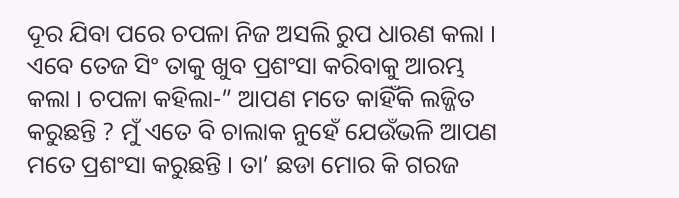ଦୂର ଯିବା ପରେ ଚପଳା ନିଜ ଅସଲି ରୁପ ଧାରଣ କଲା । ଏବେ ତେଜ ସିଂ ତାକୁ ଖୁବ ପ୍ରଶଂସା କରିବାକୁ ଆରମ୍ଭ କଲା । ଚପଳା କହିଲା-” ଆପଣ ମତେ କାହିଁକି ଲଜ୍ଜିତ କରୁଛନ୍ତି ? ମୁଁ ଏତେ ବି ଚାଲାକ ନୁହେଁ ଯେଉଁଭଳି ଆପଣ ମତେ ପ୍ରଶଂସା କରୁଛନ୍ତି । ତା’ ଛଡା ମୋର କି ଗରଜ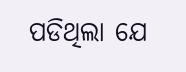ପଡିଥିଲା ଯେ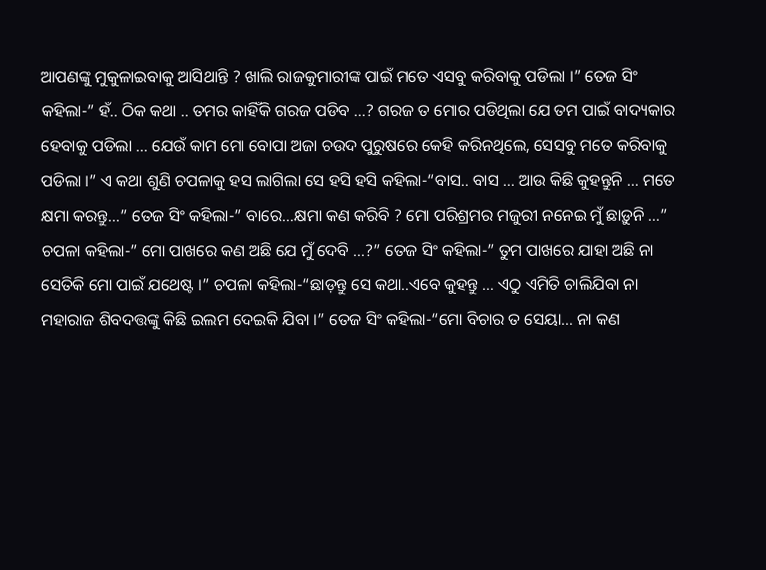ଆପଣଙ୍କୁ ମୁକୁଳାଇବାକୁ ଆସିଥାନ୍ତି ? ଖାଲି ରାଜକୁମାରୀଙ୍କ ପାଇଁ ମତେ ଏସବୁ କରିବାକୁ ପଡିଲା ।” ତେଜ ସିଂ କହିଲା-” ହଁ.. ଠିକ କଥା .. ତମର କାହିଁକି ଗରଜ ପଡିବ …? ଗରଜ ତ ମୋର ପଡିଥିଲା ଯେ ତମ ପାଇଁ ବାଦ୍ୟକାର ହେବାକୁ ପଡିଲା … ଯେଉଁ କାମ ମୋ ବୋପା ଅଜା ଚଉଦ ପୁରୁଷରେ କେହି କରିନଥିଲେ, ସେସବୁ ମତେ କରିବାକୁ ପଡିଲା ।” ଏ କଥା ଶୁଣି ଚପଳାକୁ ହସ ଲାଗିଲା ସେ ହସି ହସି କହିଲା-“ବାସ.. ବାସ … ଆଉ କିଛି କୁହନ୍ତୁନି … ମତେ କ୍ଷମା କରନ୍ତୁ…” ତେଜ ସିଂ କହିଲା-” ବାରେ…କ୍ଷମା କଣ କରିବି ? ମୋ ପରିଶ୍ରମର ମଜୁରୀ ନନେଇ ମୁଁ ଛାଡ଼ୁନି …” ଚପଳା କହିଲା-” ମୋ ପାଖରେ କଣ ଅଛି ଯେ ମୁଁ ଦେବି …?” ତେଜ ସିଂ କହିଲା-” ତୁମ ପାଖରେ ଯାହା ଅଛି ନା ସେତିକି ମୋ ପାଇଁ ଯଥେଷ୍ଟ ।” ଚପଳା କହିଲା-“ଛାଡ଼ନ୍ତୁ ସେ କଥା..ଏବେ କୁହନ୍ତୁ … ଏଠୁ ଏମିତି ଚାଲିଯିବା ନା ମହାରାଜ ଶିବଦତ୍ତଙ୍କୁ କିଛି ଇଲମ ଦେଇକି ଯିବା ।” ତେଜ ସିଂ କହିଲା-“ମୋ ବିଚାର ତ ସେୟା… ନା କଣ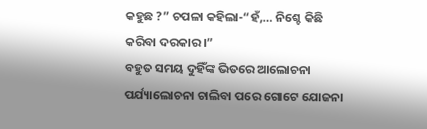କହୁଛ ?” ଚପଳା କହିଲା-“ହଁ,… ନିଶ୍ଚେ କିଛି କରିବା ଦରକାର ।”
ବହୁତ ସମୟ ଦୁହିଁଙ୍କ ଭିତରେ ଆଲୋଚନା ପର୍ଯ୍ୟାଲୋଚନା ଚାଲିବା ପରେ ଗୋଟେ ଯୋଜନା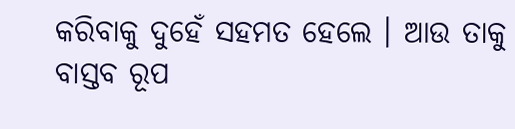କରିବାକୁ ଦୁହେଁ ସହମତ ହେଲେ । ଆଉ ତାକୁ ବାସ୍ତବ ରୂପ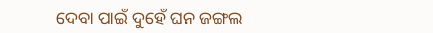ଦେବା ପାଇଁ ଦୁହେଁ ଘନ ଜଙ୍ଗଲ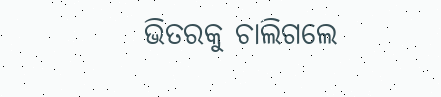ଭିତରକୁ ଚାଲିଗଲେ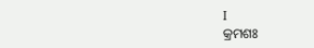I
କ୍ରମଶଃ